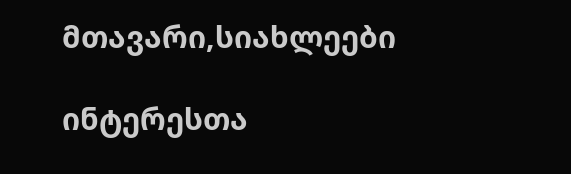მთავარი,სიახლეები

ინტერესთა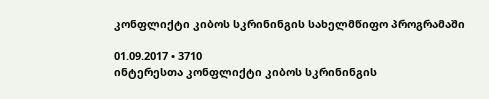კონფლიქტი კიბოს სკრინინგის სახელმწიფო პროგრამაში

01.09.2017 • 3710
ინტერესთა კონფლიქტი კიბოს სკრინინგის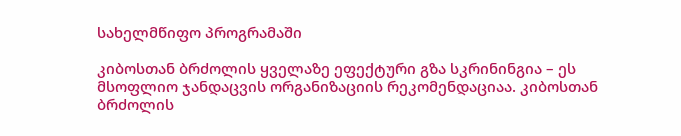სახელმწიფო პროგრამაში

კიბოსთან ბრძოლის ყველაზე ეფექტური გზა სკრინინგია – ეს მსოფლიო ჯანდაცვის ორგანიზაციის რეკომენდაციაა. კიბოსთან ბრძოლის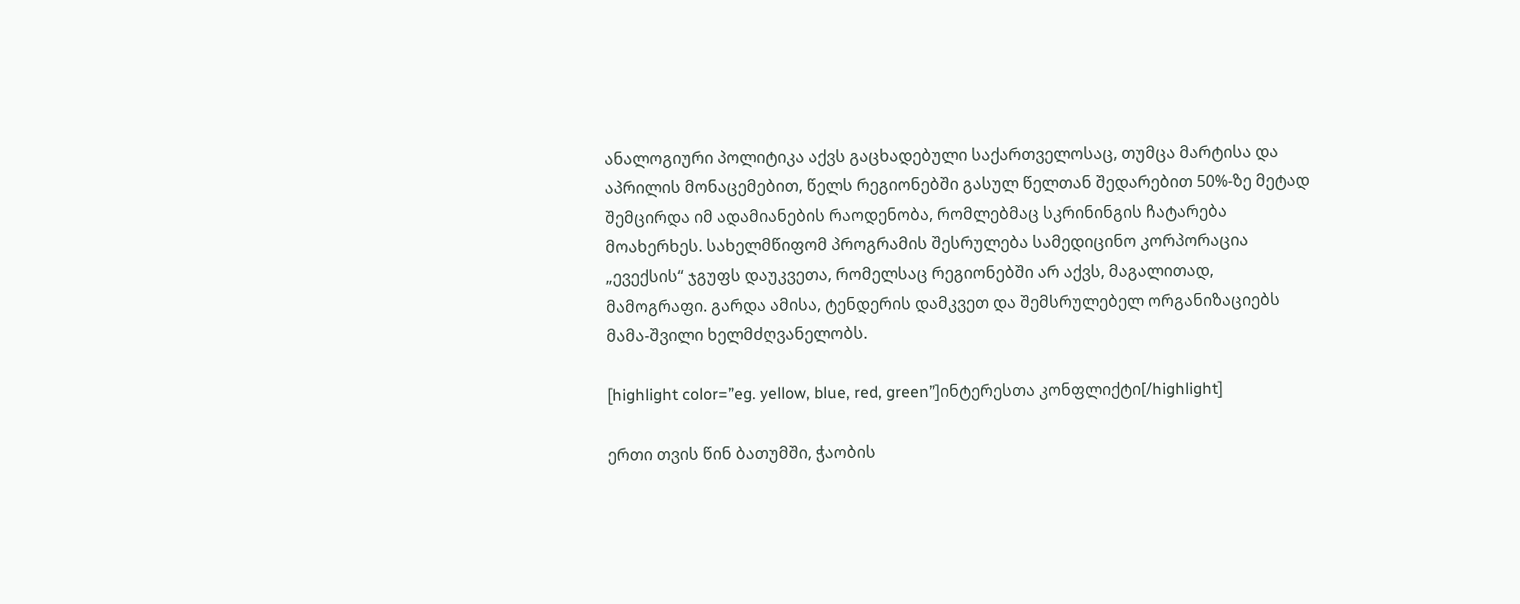ანალოგიური პოლიტიკა აქვს გაცხადებული საქართველოსაც, თუმცა მარტისა და აპრილის მონაცემებით, წელს რეგიონებში გასულ წელთან შედარებით 50%-ზე მეტად შემცირდა იმ ადამიანების რაოდენობა, რომლებმაც სკრინინგის ჩატარება მოახერხეს. სახელმწიფომ პროგრამის შესრულება სამედიცინო კორპორაცია „ევექსის“ ჯგუფს დაუკვეთა, რომელსაც რეგიონებში არ აქვს, მაგალითად, მამოგრაფი. გარდა ამისა, ტენდერის დამკვეთ და შემსრულებელ ორგანიზაციებს მამა-შვილი ხელმძღვანელობს.

[highlight color=”eg. yellow, blue, red, green”]ინტერესთა კონფლიქტი[/highlight]

ერთი თვის წინ ბათუმში, ჭაობის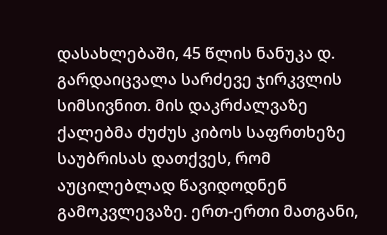დასახლებაში, 45 წლის ნანუკა დ. გარდაიცვალა სარძევე ჯირკვლის სიმსივნით. მის დაკრძალვაზე ქალებმა ძუძუს კიბოს საფრთხეზე საუბრისას დათქვეს, რომ აუცილებლად წავიდოდნენ გამოკვლევაზე. ერთ-ერთი მათგანი,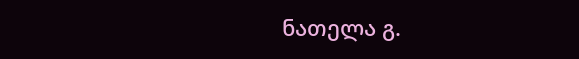ნათელა გ.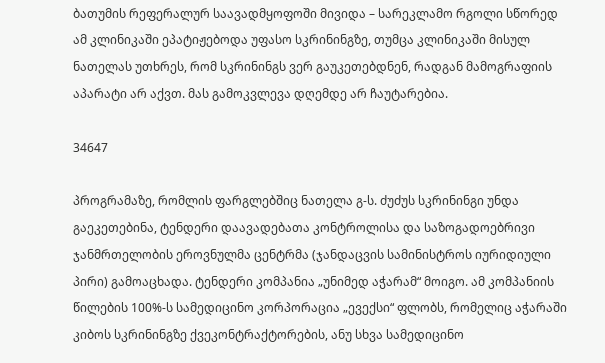ბათუმის რეფერალურ საავადმყოფოში მივიდა – სარეკლამო რგოლი სწორედ ამ კლინიკაში ეპატიჟებოდა უფასო სკრინინგზე, თუმცა კლინიკაში მისულ ნათელას უთხრეს, რომ სკრინინგს ვერ გაუკეთებდნენ, რადგან მამოგრაფიის აპარატი არ აქვთ. მას გამოკვლევა დღემდე არ ჩაუტარებია.

34647

პროგრამაზე, რომლის ფარგლებშიც ნათელა გ-ს. ძუძუს სკრინინგი უნდა გაეკეთებინა, ტენდერი დაავადებათა კონტროლისა და საზოგადოებრივი ჯანმრთელობის ეროვნულმა ცენტრმა (ჯანდაცვის სამინისტროს იურიდიული პირი) გამოაცხადა. ტენდერი კომპანია „უნიმედ აჭარამ“ მოიგო. ამ კომპანიის წილების 100%-ს სამედიცინო კორპორაცია „ევექსი“ ფლობს, რომელიც აჭარაში კიბოს სკრინინგზე ქვეკონტრაქტორების, ანუ სხვა სამედიცინო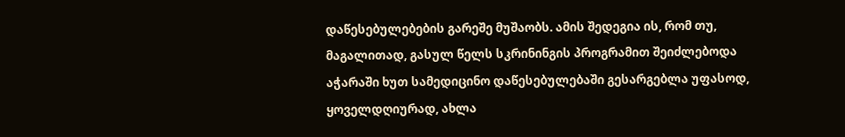დაწესებულებების გარეშე მუშაობს. ამის შედეგია ის, რომ თუ, მაგალითად, გასულ წელს სკრინინგის პროგრამით შეიძლებოდა აჭარაში ხუთ სამედიცინო დაწესებულებაში გესარგებლა უფასოდ, ყოველდღიურად, ახლა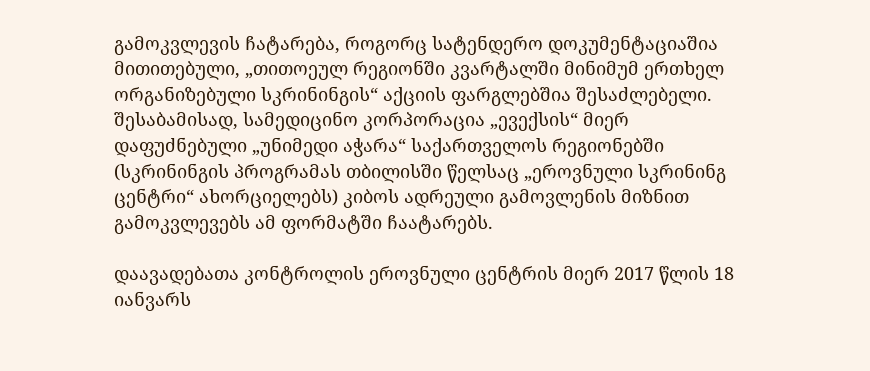გამოკვლევის ჩატარება, როგორც სატენდერო დოკუმენტაციაშია მითითებული, „თითოეულ რეგიონში კვარტალში მინიმუმ ერთხელ ორგანიზებული სკრინინგის“ აქციის ფარგლებშია შესაძლებელი. შესაბამისად, სამედიცინო კორპორაცია „ევექსის“ მიერ დაფუძნებული „უნიმედი აჭარა“ საქართველოს რეგიონებში (სკრინინგის პროგრამას თბილისში წელსაც „ეროვნული სკრინინგ ცენტრი“ ახორციელებს) კიბოს ადრეული გამოვლენის მიზნით გამოკვლევებს ამ ფორმატში ჩაატარებს.

დაავადებათა კონტროლის ეროვნული ცენტრის მიერ 2017 წლის 18 იანვარს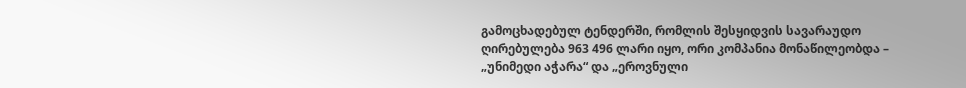გამოცხადებულ ტენდერში, რომლის შესყიდვის სავარაუდო ღირებულება 963 496 ლარი იყო, ორი კომპანია მონაწილეობდა – „უნიმედი აჭარა“ და „ეროვნული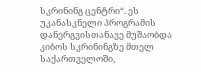სკრინინგ ცენტრი“. ეს უკანასკნელი პროგრამის დანერგვისთანავე მუშაობდა კიბოს სკრინინგზე მთელ საქართველოში,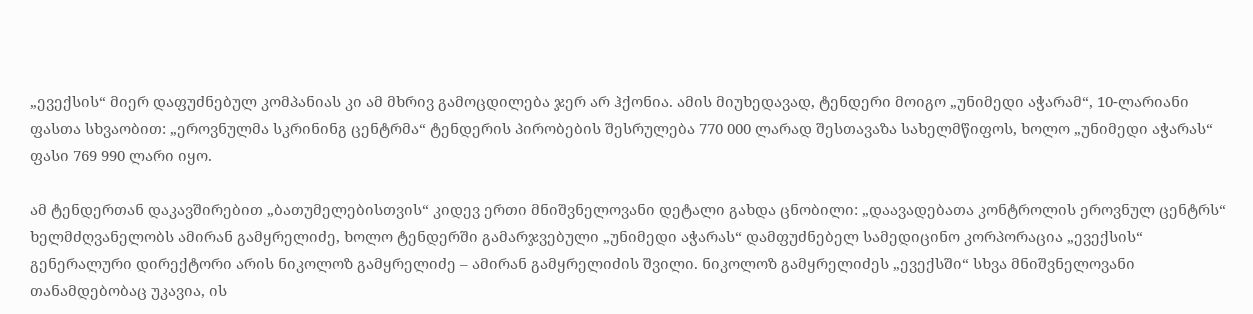„ევექსის“ მიერ დაფუძნებულ კომპანიას კი ამ მხრივ გამოცდილება ჯერ არ ჰქონია. ამის მიუხედავად, ტენდერი მოიგო „უნიმედი აჭარამ“, 10-ლარიანი ფასთა სხვაობით: „ეროვნულმა სკრინინგ ცენტრმა“ ტენდერის პირობების შესრულება 770 000 ლარად შესთავაზა სახელმწიფოს, ხოლო „უნიმედი აჭარას“ ფასი 769 990 ლარი იყო.

ამ ტენდერთან დაკავშირებით „ბათუმელებისთვის“ კიდევ ერთი მნიშვნელოვანი დეტალი გახდა ცნობილი: „დაავადებათა კონტროლის ეროვნულ ცენტრს“ ხელმძღვანელობს ამირან გამყრელიძე, ხოლო ტენდერში გამარჯვებული „უნიმედი აჭარას“ დამფუძნებელ სამედიცინო კორპორაცია „ევექსის“ გენერალური დირექტორი არის ნიკოლოზ გამყრელიძე – ამირან გამყრელიძის შვილი. ნიკოლოზ გამყრელიძეს „ევექსში“ სხვა მნიშვნელოვანი თანამდებობაც უკავია, ის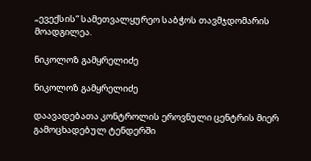„ევექსის“ სამეთვალყურეო საბჭოს თავმჯდომარის მოადგილეა.

ნიკოლოზ გამყრელიძე

ნიკოლოზ გამყრელიძე

დაავადებათა კონტროლის ეროვნული ცენტრის მიერ გამოცხადებულ ტენდერში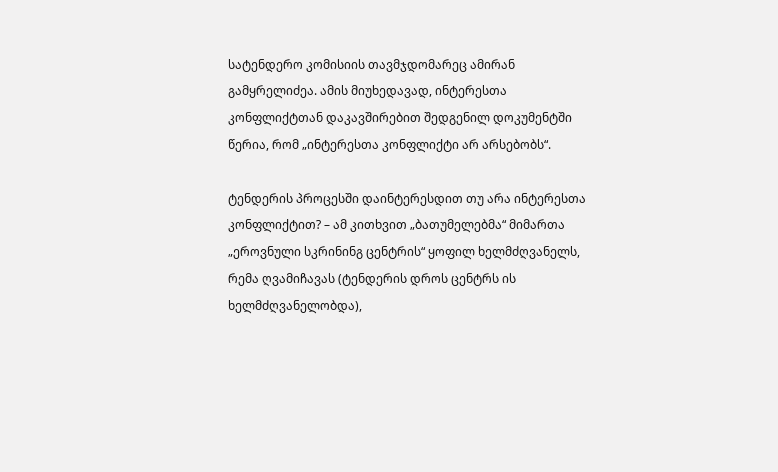სატენდერო კომისიის თავმჯდომარეც ამირან გამყრელიძეა. ამის მიუხედავად, ინტერესთა კონფლიქტთან დაკავშირებით შედგენილ დოკუმენტში წერია, რომ „ინტერესთა კონფლიქტი არ არსებობს“.

ტენდერის პროცესში დაინტერესდით თუ არა ინტერესთა კონფლიქტით? – ამ კითხვით „ბათუმელებმა“ მიმართა „ეროვნული სკრინინგ ცენტრის“ ყოფილ ხელმძღვანელს, რემა ღვამიჩავას (ტენდერის დროს ცენტრს ის ხელმძღვანელობდა),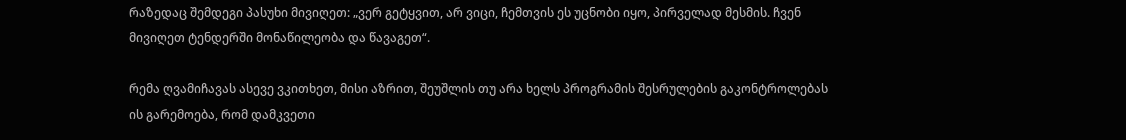რაზედაც შემდეგი პასუხი მივიღეთ: „ვერ გეტყვით, არ ვიცი, ჩემთვის ეს უცნობი იყო, პირველად მესმის. ჩვენ მივიღეთ ტენდერში მონაწილეობა და წავაგეთ“.

რემა ღვამიჩავას ასევე ვკითხეთ, მისი აზრით, შეუშლის თუ არა ხელს პროგრამის შესრულების გაკონტროლებას ის გარემოება, რომ დამკვეთი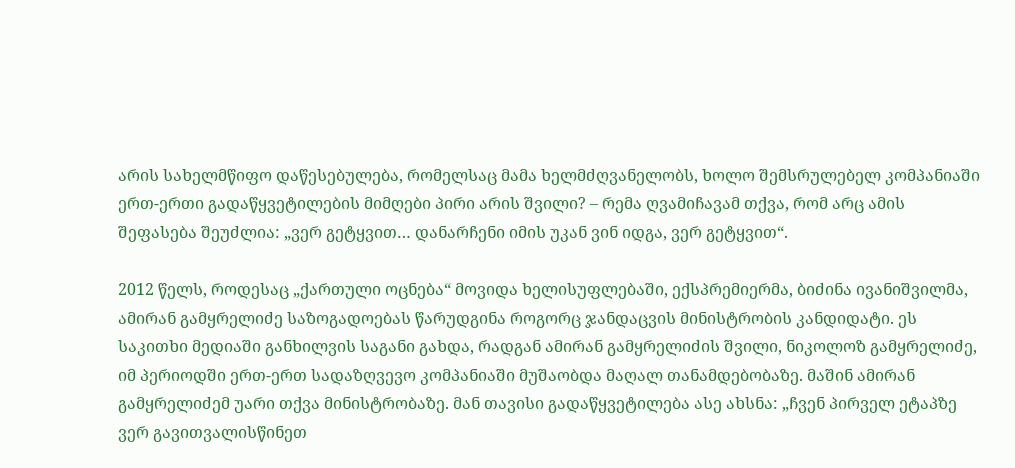არის სახელმწიფო დაწესებულება, რომელსაც მამა ხელმძღვანელობს, ხოლო შემსრულებელ კომპანიაში ერთ-ერთი გადაწყვეტილების მიმღები პირი არის შვილი? – რემა ღვამიჩავამ თქვა, რომ არც ამის შეფასება შეუძლია: „ვერ გეტყვით… დანარჩენი იმის უკან ვინ იდგა, ვერ გეტყვით“.

2012 წელს, როდესაც „ქართული ოცნება“ მოვიდა ხელისუფლებაში, ექსპრემიერმა, ბიძინა ივანიშვილმა, ამირან გამყრელიძე საზოგადოებას წარუდგინა როგორც ჯანდაცვის მინისტრობის კანდიდატი. ეს საკითხი მედიაში განხილვის საგანი გახდა, რადგან ამირან გამყრელიძის შვილი, ნიკოლოზ გამყრელიძე, იმ პერიოდში ერთ-ერთ სადაზღვევო კომპანიაში მუშაობდა მაღალ თანამდებობაზე. მაშინ ამირან გამყრელიძემ უარი თქვა მინისტრობაზე. მან თავისი გადაწყვეტილება ასე ახსნა: „ჩვენ პირველ ეტაპზე ვერ გავითვალისწინეთ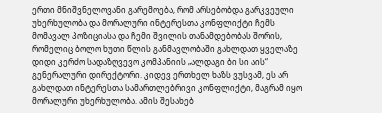ერთი მნიშვნელოვანი გარემოება, რომ არსებობდა გარკვეული უხერხულობა და მორალური ინტერესთა კონფლიქტი ჩემს მომავალ პოზიციასა და ჩემი შვილის თანამდებობას შორის, რომელიც ბოლო ხუთი წლის განმავლობაში გახლდათ ყველაზე დიდი კერძო სადაზღვევო კომპანიის „ალდაგი ბი სი აის“ გენერალური დირექტორი. კიდევ ერთხელ ხაზს ვუსვამ, ეს არ გახლდათ ინტერესთა სამართლებრივი კონფლიქტი, მაგრამ იყო მორალური უხერხულობა. ამის შესახებ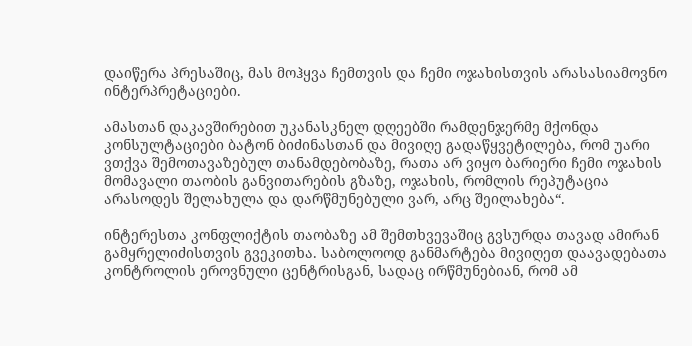დაიწერა პრესაშიც, მას მოჰყვა ჩემთვის და ჩემი ოჯახისთვის არასასიამოვნო ინტერპრეტაციები.

ამასთან დაკავშირებით უკანასკნელ დღეებში რამდენჯერმე მქონდა კონსულტაციები ბატონ ბიძინასთან და მივიღე გადაწყვეტილება, რომ უარი ვთქვა შემოთავაზებულ თანამდებობაზე, რათა არ ვიყო ბარიერი ჩემი ოჯახის მომავალი თაობის განვითარების გზაზე, ოჯახის, რომლის რეპუტაცია არასოდეს შელახულა და დარწმუნებული ვარ, არც შეილახება“.

ინტერესთა კონფლიქტის თაობაზე ამ შემთხვევაშიც გვსურდა თავად ამირან გამყრელიძისთვის გვეკითხა. საბოლოოდ განმარტება მივიღეთ დაავადებათა კონტროლის ეროვნული ცენტრისგან, სადაც ირწმუნებიან, რომ ამ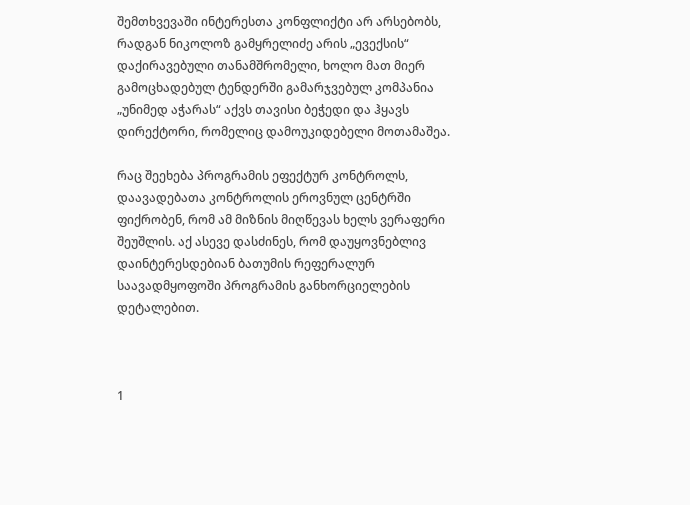შემთხვევაში ინტერესთა კონფლიქტი არ არსებობს, რადგან ნიკოლოზ გამყრელიძე არის „ევექსის“ დაქირავებული თანამშრომელი, ხოლო მათ მიერ გამოცხადებულ ტენდერში გამარჯვებულ კომპანია „უნიმედ აჭარას“ აქვს თავისი ბეჭედი და ჰყავს დირექტორი, რომელიც დამოუკიდებელი მოთამაშეა.

რაც შეეხება პროგრამის ეფექტურ კონტროლს, დაავადებათა კონტროლის ეროვნულ ცენტრში ფიქრობენ, რომ ამ მიზნის მიღწევას ხელს ვერაფერი შეუშლის. აქ ასევე დასძინეს, რომ დაუყოვნებლივ დაინტერესდებიან ბათუმის რეფერალურ საავადმყოფოში პროგრამის განხორციელების დეტალებით.



1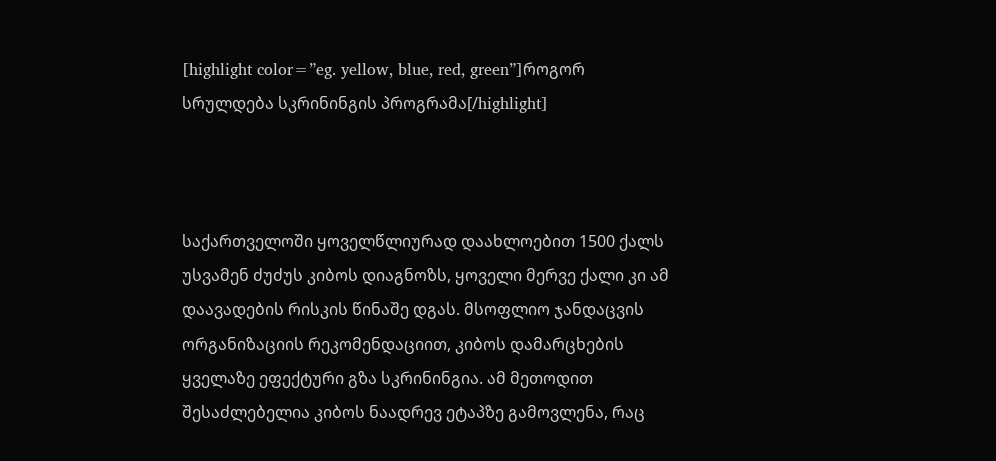[highlight color=”eg. yellow, blue, red, green”]როგორ სრულდება სკრინინგის პროგრამა[/highlight]



საქართველოში ყოველწლიურად დაახლოებით 1500 ქალს უსვამენ ძუძუს კიბოს დიაგნოზს, ყოველი მერვე ქალი კი ამ დაავადების რისკის წინაშე დგას. მსოფლიო ჯანდაცვის ორგანიზაციის რეკომენდაციით, კიბოს დამარცხების ყველაზე ეფექტური გზა სკრინინგია. ამ მეთოდით შესაძლებელია კიბოს ნაადრევ ეტაპზე გამოვლენა, რაც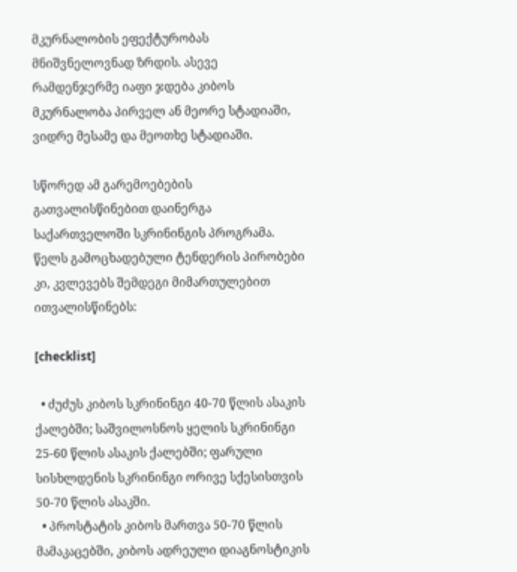მკურნალობის ეფექტურობას მნიშვნელოვნად ზრდის. ასევე რამდენჯერმე იაფი ჯდება კიბოს მკურნალობა პირველ ან მეორე სტადიაში, ვიდრე მესამე და მეოთხე სტადიაში.

სწორედ ამ გარემოებების გათვალისწინებით დაინერგა საქართველოში სკრინინგის პროგრამა. წელს გამოცხადებული ტენდერის პირობები კი, კვლევებს შემდეგი მიმართულებით ითვალისწინებს:

[checklist]

  • ძუძუს კიბოს სკრინინგი 40-70 წლის ასაკის ქალებში; საშვილოსნოს ყელის სკრინინგი 25-60 წლის ასაკის ქალებში; ფარული სისხლდენის სკრინინგი ორივე სქესისთვის 50-70 წლის ასაკში.
  • პროსტატის კიბოს მართვა 50-70 წლის მამაკაცებში, კიბოს ადრეული დიაგნოსტიკის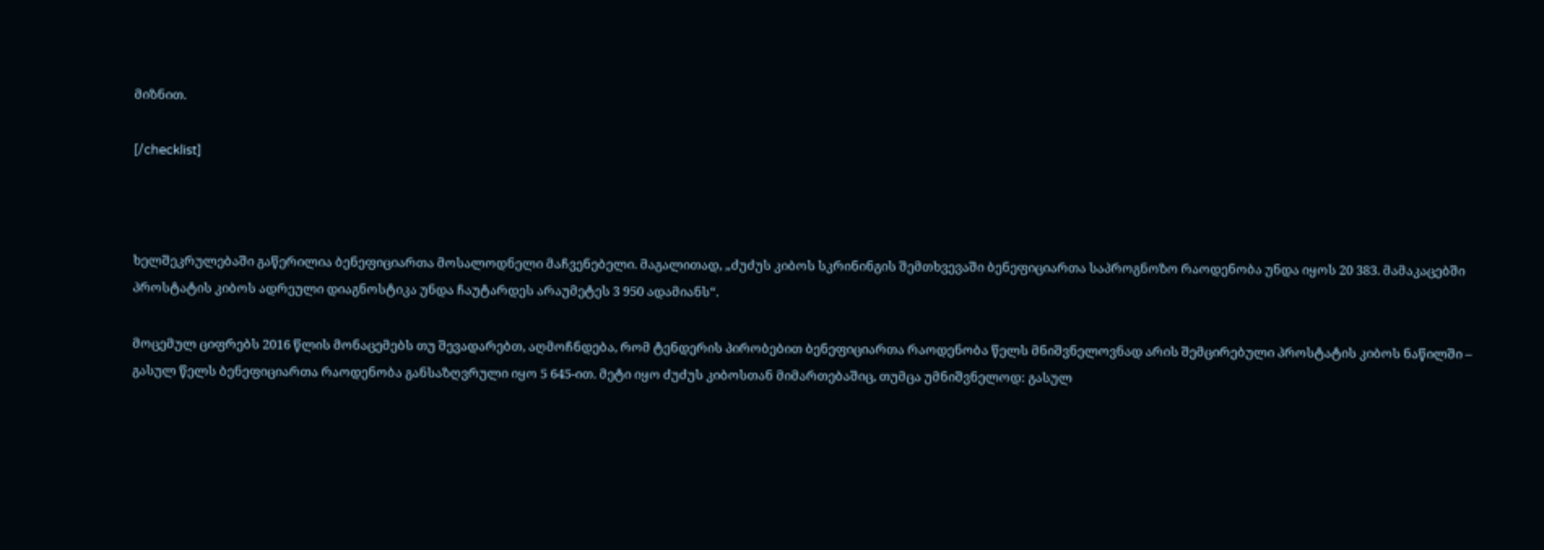მიზნით.

[/checklist]



ხელშეკრულებაში გაწერილია ბენეფიციართა მოსალოდნელი მაჩვენებელი. მაგალითად, „ძუძუს კიბოს სკრინინგის შემთხვევაში ბენეფიციართა საპროგნოზო რაოდენობა უნდა იყოს 20 383. მამაკაცებში პროსტატის კიბოს ადრეული დიაგნოსტიკა უნდა ჩაუტარდეს არაუმეტეს 3 950 ადამიანს“.

მოცემულ ციფრებს 2016 წლის მონაცემებს თუ შევადარებთ, აღმოჩნდება, რომ ტენდერის პირობებით ბენეფიციართა რაოდენობა წელს მნიშვნელოვნად არის შემცირებული პროსტატის კიბოს ნაწილში – გასულ წელს ბენეფიციართა რაოდენობა განსაზღვრული იყო 5 645-ით. მეტი იყო ძუძუს კიბოსთან მიმართებაშიც, თუმცა უმნიშვნელოდ: გასულ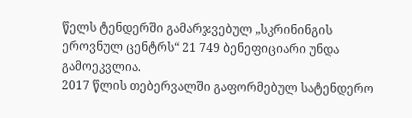წელს ტენდერში გამარჯვებულ „სკრინინგის ეროვნულ ცენტრს“ 21 749 ბენეფიციარი უნდა გამოეკვლია.
2017 წლის თებერვალში გაფორმებულ სატენდერო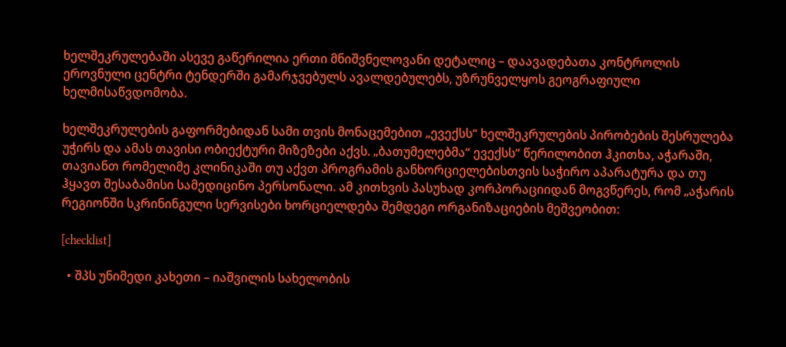ხელშეკრულებაში ასევე გაწერილია ერთი მნიშვნელოვანი დეტალიც – დაავადებათა კონტროლის ეროვნული ცენტრი ტენდერში გამარჯვებულს ავალდებულებს, უზრუნველყოს გეოგრაფიული ხელმისაწვდომობა.

ხელშეკრულების გაფორმებიდან სამი თვის მონაცემებით „ევექსს“ ხელშეკრულების პირობების შესრულება უჭირს და ამას თავისი ობიექტური მიზეზები აქვს. „ბათუმელებმა“ ევექსს“ წერილობით ჰკითხა, აჭარაში, თავიანთ რომელიმე კლინიკაში თუ აქვთ პროგრამის განხორციელებისთვის საჭირო აპარატურა და თუ ჰყავთ შესაბამისი სამედიცინო პერსონალი. ამ კითხვის პასუხად კორპორაციიდან მოგვწერეს, რომ „აჭარის რეგიონში სკრინინგული სერვისები ხორციელდება შემდეგი ორგანიზაციების მეშვეობით:

[checklist]

  • შპს უნიმედი კახეთი – იაშვილის სახელობის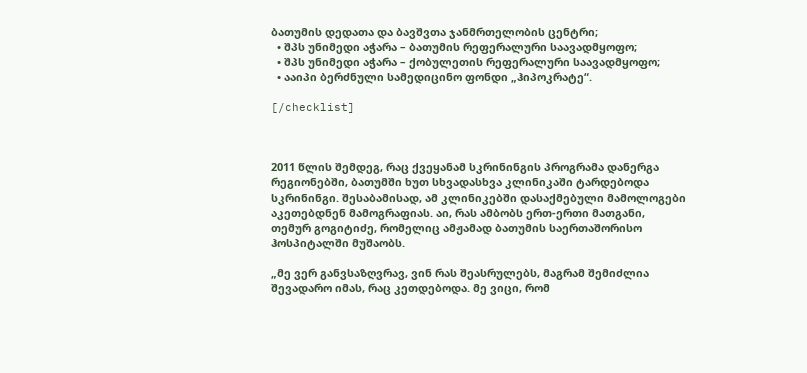ბათუმის დედათა და ბავშვთა ჯანმრთელობის ცენტრი;
  • შპს უნიმედი აჭარა – ბათუმის რეფერალური საავადმყოფო;
  • შპს უნიმედი აჭარა – ქობულეთის რეფერალური საავადმყოფო;
  • ააიპი ბერძნული სამედიცინო ფონდი „ჰიპოკრატე“.

[/checklist]



2011 წლის შემდეგ, რაც ქვეყანამ სკრინინგის პროგრამა დანერგა რეგიონებში, ბათუმში ხუთ სხვადასხვა კლინიკაში ტარდებოდა სკრინინგი. შესაბამისად, ამ კლინიკებში დასაქმებული მამოლოგები აკეთებდნენ მამოგრაფიას. აი, რას ამბობს ერთ-ერთი მათგანი, თემურ გოგიტიძე, რომელიც ამჟამად ბათუმის საერთაშორისო ჰოსპიტალში მუშაობს.

„მე ვერ განვსაზღვრავ, ვინ რას შეასრულებს, მაგრამ შემიძლია შევადარო იმას, რაც კეთდებოდა. მე ვიცი, რომ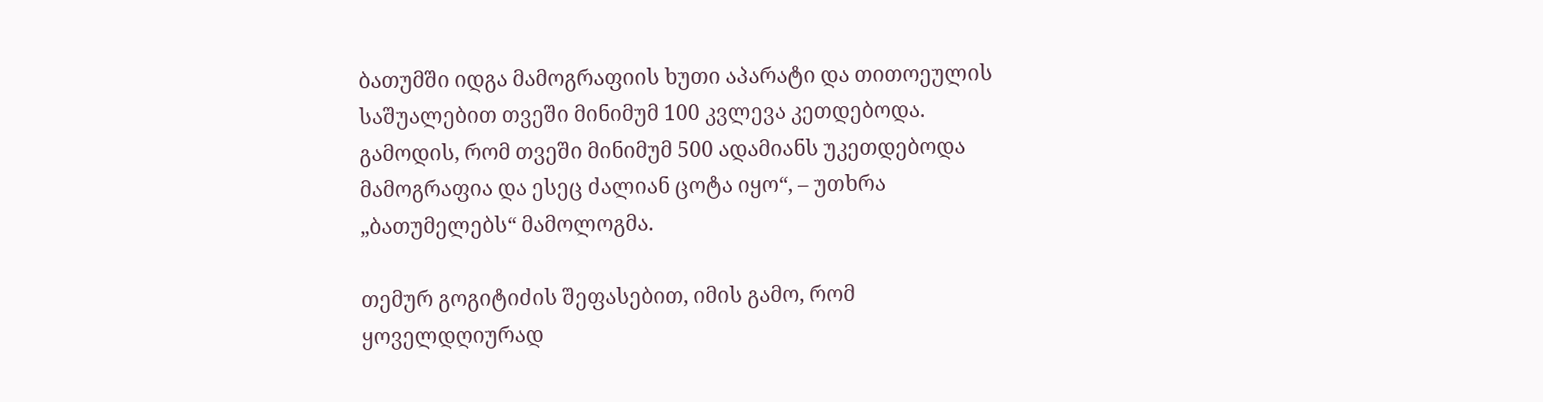ბათუმში იდგა მამოგრაფიის ხუთი აპარატი და თითოეულის საშუალებით თვეში მინიმუმ 100 კვლევა კეთდებოდა. გამოდის, რომ თვეში მინიმუმ 500 ადამიანს უკეთდებოდა მამოგრაფია და ესეც ძალიან ცოტა იყო“, – უთხრა „ბათუმელებს“ მამოლოგმა.

თემურ გოგიტიძის შეფასებით, იმის გამო, რომ ყოველდღიურად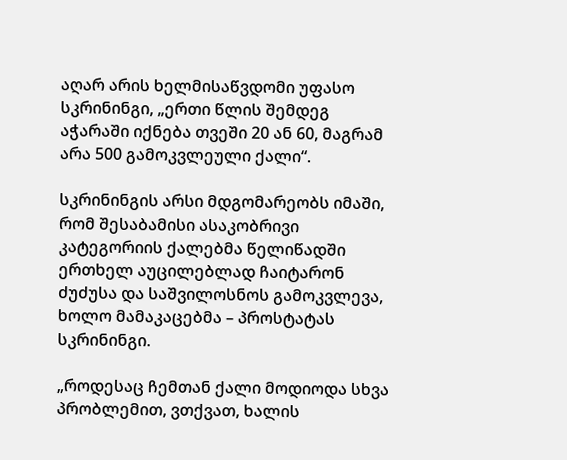აღარ არის ხელმისაწვდომი უფასო სკრინინგი, „ერთი წლის შემდეგ აჭარაში იქნება თვეში 20 ან 60, მაგრამ არა 500 გამოკვლეული ქალი“.

სკრინინგის არსი მდგომარეობს იმაში, რომ შესაბამისი ასაკობრივი კატეგორიის ქალებმა წელიწადში ერთხელ აუცილებლად ჩაიტარონ ძუძუსა და საშვილოსნოს გამოკვლევა, ხოლო მამაკაცებმა – პროსტატას სკრინინგი.

„როდესაც ჩემთან ქალი მოდიოდა სხვა პრობლემით, ვთქვათ, ხალის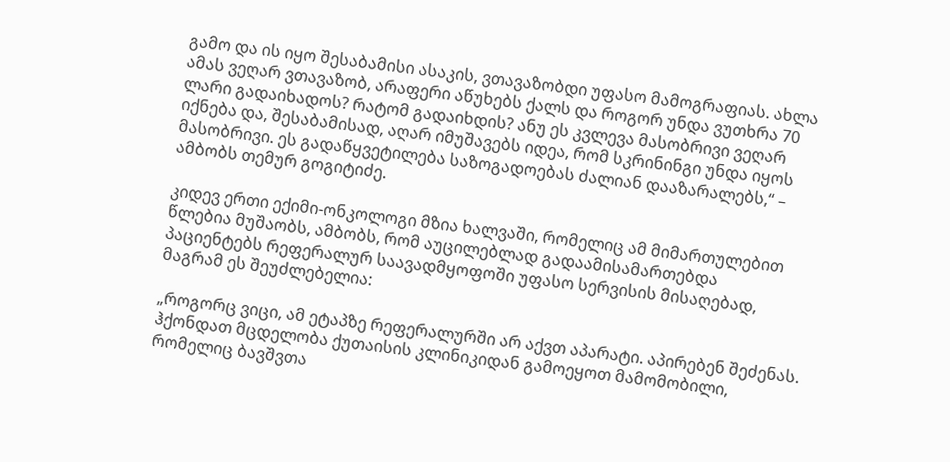გამო და ის იყო შესაბამისი ასაკის, ვთავაზობდი უფასო მამოგრაფიას. ახლა ამას ვეღარ ვთავაზობ, არაფერი აწუხებს ქალს და როგორ უნდა ვუთხრა 70 ლარი გადაიხადოს? რატომ გადაიხდის? ანუ ეს კვლევა მასობრივი ვეღარ იქნება და, შესაბამისად, აღარ იმუშავებს იდეა, რომ სკრინინგი უნდა იყოს მასობრივი. ეს გადაწყვეტილება საზოგადოებას ძალიან დააზარალებს,“ – ამბობს თემურ გოგიტიძე.

კიდევ ერთი ექიმი-ონკოლოგი მზია ხალვაში, რომელიც ამ მიმართულებით წლებია მუშაობს, ამბობს, რომ აუცილებლად გადაამისამართებდა პაციენტებს რეფერალურ საავადმყოფოში უფასო სერვისის მისაღებად, მაგრამ ეს შეუძლებელია:

„როგორც ვიცი, ამ ეტაპზე რეფერალურში არ აქვთ აპარატი. აპირებენ შეძენას. ჰქონდათ მცდელობა ქუთაისის კლინიკიდან გამოეყოთ მამომობილი, რომელიც ბავშვთა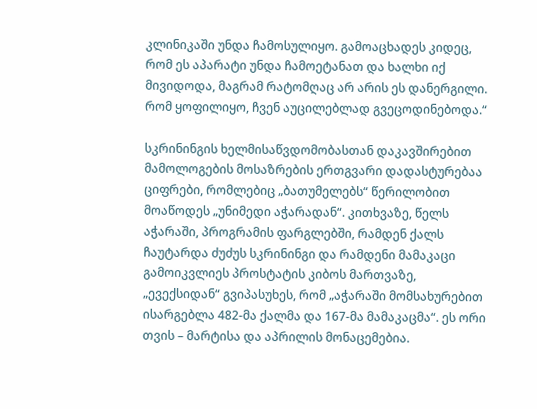კლინიკაში უნდა ჩამოსულიყო. გამოაცხადეს კიდეც, რომ ეს აპარატი უნდა ჩამოეტანათ და ხალხი იქ მივიდოდა, მაგრამ რატომღაც არ არის ეს დანერგილი. რომ ყოფილიყო, ჩვენ აუცილებლად გვეცოდინებოდა.“

სკრინინგის ხელმისაწვდომობასთან დაკავშირებით მამოლოგების მოსაზრების ერთგვარი დადასტურებაა ციფრები, რომლებიც „ბათუმელებს“ წერილობით მოაწოდეს „უნიმედი აჭარადან“. კითხვაზე, წელს აჭარაში, პროგრამის ფარგლებში, რამდენ ქალს ჩაუტარდა ძუძუს სკრინინგი და რამდენი მამაკაცი გამოიკვლიეს პროსტატის კიბოს მართვაზე, „ევექსიდან“ გვიპასუხეს, რომ „აჭარაში მომსახურებით ისარგებლა 482-მა ქალმა და 167-მა მამაკაცმა“. ეს ორი თვის – მარტისა და აპრილის მონაცემებია.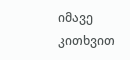იმავე კითხვით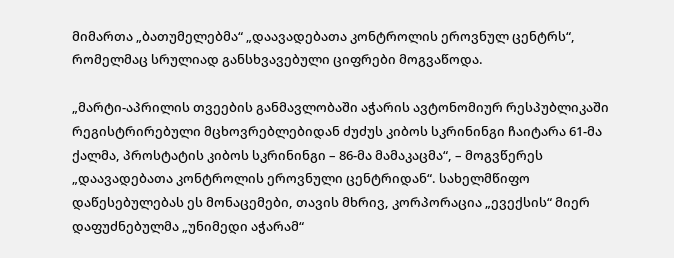მიმართა „ბათუმელებმა“ „დაავადებათა კონტროლის ეროვნულ ცენტრს“, რომელმაც სრულიად განსხვავებული ციფრები მოგვაწოდა.

„მარტი-აპრილის თვეების განმავლობაში აჭარის ავტონომიურ რესპუბლიკაში რეგისტრირებული მცხოვრებლებიდან ძუძუს კიბოს სკრინინგი ჩაიტარა 61-მა ქალმა, პროსტატის კიბოს სკრინინგი – 86-მა მამაკაცმა“, – მოგვწერეს „დაავადებათა კონტროლის ეროვნული ცენტრიდან“. სახელმწიფო დაწესებულებას ეს მონაცემები, თავის მხრივ, კორპორაცია „ევექსის“ მიერ დაფუძნებულმა „უნიმედი აჭარამ“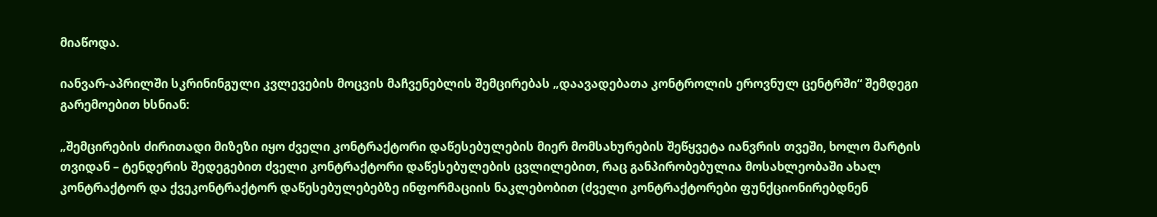მიაწოდა.

იანვარ-აპრილში სკრინინგული კვლევების მოცვის მაჩვენებლის შემცირებას „დაავადებათა კონტროლის ეროვნულ ცენტრში“ შემდეგი გარემოებით ხსნიან:

„შემცირების ძირითადი მიზეზი იყო ძველი კონტრაქტორი დაწესებულების მიერ მომსახურების შეწყვეტა იანვრის თვეში, ხოლო მარტის თვიდან – ტენდერის შედეგებით ძველი კონტრაქტორი დაწესებულების ცვლილებით, რაც განპირობებულია მოსახლეობაში ახალ კონტრაქტორ და ქვეკონტრაქტორ დაწესებულებებზე ინფორმაციის ნაკლებობით (ძველი კონტრაქტორები ფუნქციონირებდნენ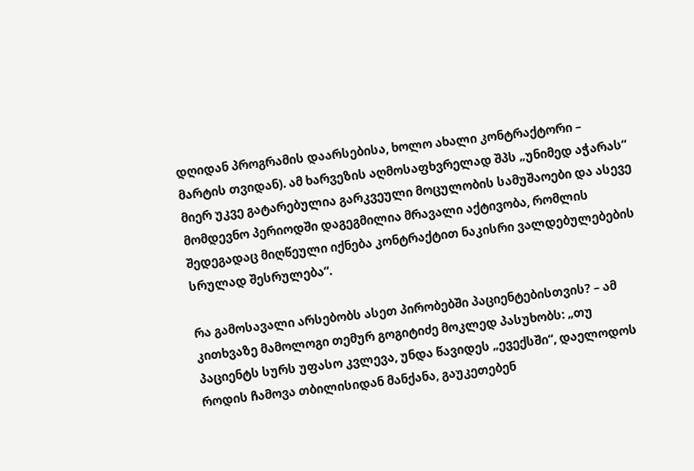დღიდან პროგრამის დაარსებისა, ხოლო ახალი კონტრაქტორი – მარტის თვიდან). ამ ხარვეზის აღმოსაფხვრელად შპს „უნიმედ აჭარას“ მიერ უკვე გატარებულია გარკვეული მოცულობის სამუშაოები და ასევე მომდევნო პერიოდში დაგეგმილია მრავალი აქტივობა, რომლის შედეგადაც მიღწეული იქნება კონტრაქტით ნაკისრი ვალდებულებების სრულად შესრულება“.

რა გამოსავალი არსებობს ასეთ პირობებში პაციენტებისთვის? – ამ კითხვაზე მამოლოგი თემურ გოგიტიძე მოკლედ პასუხობს: „თუ პაციენტს სურს უფასო კვლევა, უნდა წავიდეს „ევექსში“, დაელოდოს როდის ჩამოვა თბილისიდან მანქანა, გაუკეთებენ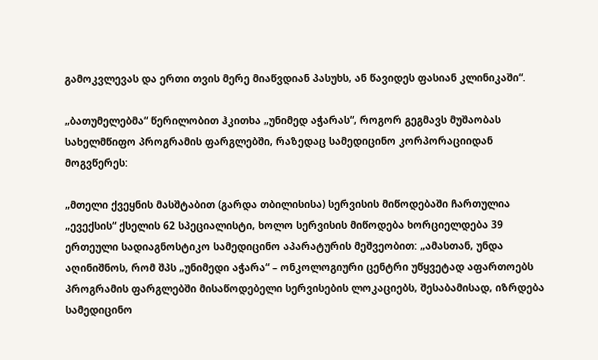გამოკვლევას და ერთი თვის მერე მიაწვდიან პასუხს, ან წავიდეს ფასიან კლინიკაში“.

„ბათუმელებმა“ წერილობით ჰკითხა „უნიმედ აჭარას“, როგორ გეგმავს მუშაობას სახელმწიფო პროგრამის ფარგლებში, რაზედაც სამედიცინო კორპორაციიდან მოგვწერეს:

„მთელი ქვეყნის მასშტაბით (გარდა თბილისისა) სერვისის მიწოდებაში ჩართულია „ევექსის“ ქსელის 62 სპეციალისტი, ხოლო სერვისის მიწოდება ხორციელდება 39 ერთეული სადიაგნოსტიკო სამედიცინო აპარატურის მეშვეობით: „ამასთან, უნდა აღინიშნოს, რომ შპს „უნიმედი აჭარა“ – ონკოლოგიური ცენტრი უწყვეტად აფართოებს პროგრამის ფარგლებში მისაწოდებელი სერვისების ლოკაციებს, შესაბამისად, იზრდება სამედიცინო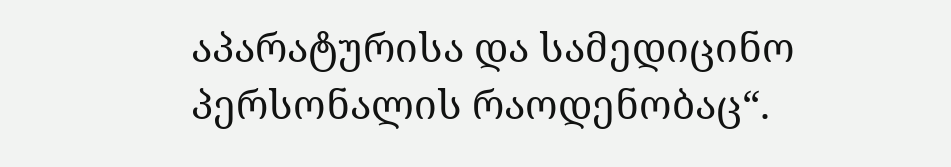აპარატურისა და სამედიცინო პერსონალის რაოდენობაც“.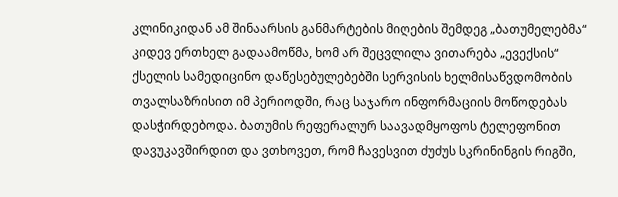კლინიკიდან ამ შინაარსის განმარტების მიღების შემდეგ „ბათუმელებმა“ კიდევ ერთხელ გადაამოწმა, ხომ არ შეცვლილა ვითარება „ევექსის“ ქსელის სამედიცინო დაწესებულებებში სერვისის ხელმისაწვდომობის თვალსაზრისით იმ პერიოდში, რაც საჯარო ინფორმაციის მოწოდებას დასჭირდებოდა. ბათუმის რეფერალურ საავადმყოფოს ტელეფონით დავუკავშირდით და ვთხოვეთ, რომ ჩავესვით ძუძუს სკრინინგის რიგში,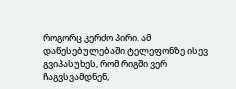როგორც კერძო პირი. ამ დაწესებულებაში ტელეფონზე ისევ გვიპასუხეს, რომ რიგში ვერ ჩაგვსვამდნენ,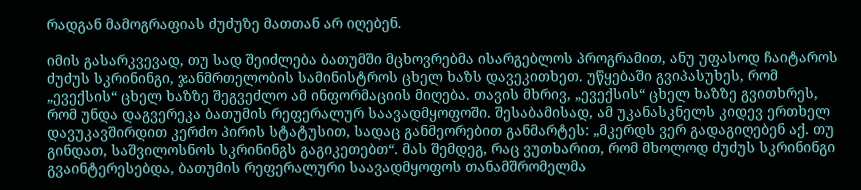რადგან მამოგრაფიას ძუძუზე მათთან არ იღებენ.

იმის გასარკვევად, თუ სად შეიძლება ბათუმში მცხოვრებმა ისარგებლოს პროგრამით, ანუ უფასოდ ჩაიტაროს ძუძუს სკრინინგი, ჯანმრთელობის სამინისტროს ცხელ ხაზს დავეკითხეთ. უწყებაში გვიპასუხეს, რომ „ევექსის“ ცხელ ხაზზე შეგვეძლო ამ ინფორმაციის მიღება. თავის მხრივ, „ევექსის“ ცხელ ხაზზე გვითხრეს, რომ უნდა დაგვერეკა ბათუმის რეფერალურ საავადმყოფოში. შესაბამისად, ამ უკანასკნელს კიდევ ერთხელ დავუკავშირდით კერძო პირის სტატუსით, სადაც განმეორებით განმარტეს: „მკერდს ვერ გადაგიღებენ აქ. თუ გინდათ, საშვილოსნოს სკრინინგს გაგიკეთებთ“. მას შემდეგ, რაც ვუთხარით, რომ მხოლოდ ძუძუს სკრინინგი გვაინტერესებდა, ბათუმის რეფერალური საავადმყოფოს თანამშრომელმა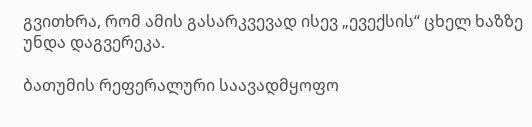გვითხრა, რომ ამის გასარკვევად ისევ „ევექსის“ ცხელ ხაზზე უნდა დაგვერეკა.

ბათუმის რეფერალური საავადმყოფო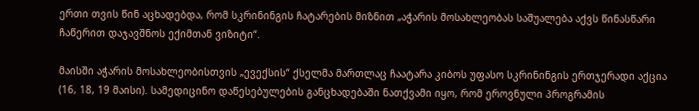ერთი თვის წინ აცხადებდა, რომ სკრინინგის ჩატარების მიზნით „აჭარის მოსახლეობას საშუალება აქვს წინასწარი ჩაწერით დაჯავშნოს ექიმთან ვიზიტი“.

მაისში აჭარის მოსახლეობისთვის „ევექსის“ ქსელმა მართლაც ჩაატარა კიბოს უფასო სკრინინგის ერთჯერადი აქცია (16, 18, 19 მაისი). სამედიცინო დაწესებულების განცხადებაში ნათქვამი იყო, რომ ეროვნული პროგრამის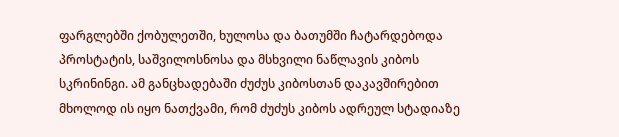ფარგლებში ქობულეთში, ხულოსა და ბათუმში ჩატარდებოდა პროსტატის, საშვილოსნოსა და მსხვილი ნაწლავის კიბოს სკრინინგი. ამ განცხადებაში ძუძუს კიბოსთან დაკავშირებით მხოლოდ ის იყო ნათქვამი, რომ ძუძუს კიბოს ადრეულ სტადიაზე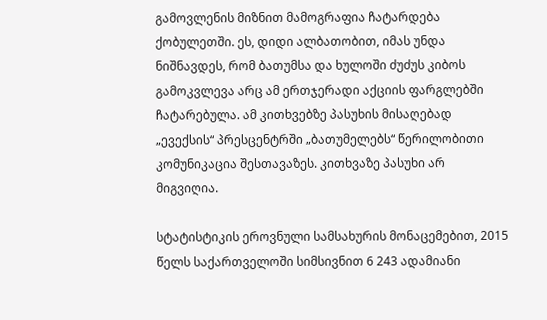გამოვლენის მიზნით მამოგრაფია ჩატარდება ქობულეთში. ეს, დიდი ალბათობით, იმას უნდა ნიშნავდეს, რომ ბათუმსა და ხულოში ძუძუს კიბოს გამოკვლევა არც ამ ერთჯერადი აქციის ფარგლებში ჩატარებულა. ამ კითხვებზე პასუხის მისაღებად „ევექსის“ პრესცენტრში „ბათუმელებს“ წერილობითი კომუნიკაცია შესთავაზეს. კითხვაზე პასუხი არ მიგვიღია.

სტატისტიკის ეროვნული სამსახურის მონაცემებით, 2015 წელს საქართველოში სიმსივნით 6 243 ადამიანი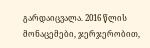გარდაიცვალა. 2016 წლის მონაცემები, ჯერჯერობით,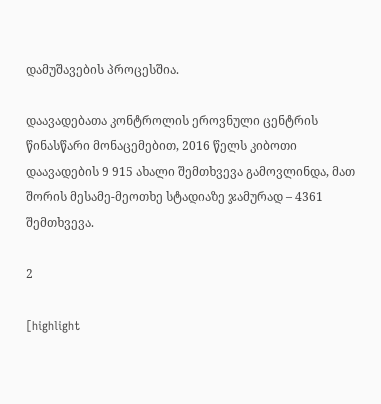დამუშავების პროცესშია.

დაავადებათა კონტროლის ეროვნული ცენტრის წინასწარი მონაცემებით, 2016 წელს კიბოთი დაავადების 9 915 ახალი შემთხვევა გამოვლინდა, მათ შორის მესამე-მეოთხე სტადიაზე ჯამურად – 4361 შემთხვევა.

2

[highlight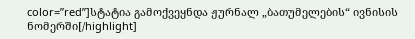color=”red”]სტატია გამოქვეყნდა ჟურნალ „ბათუმელების“ ივნისის ნომერში[/highlight]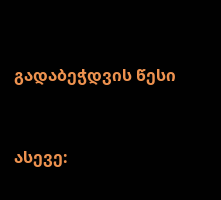გადაბეჭდვის წესი


ასევე: